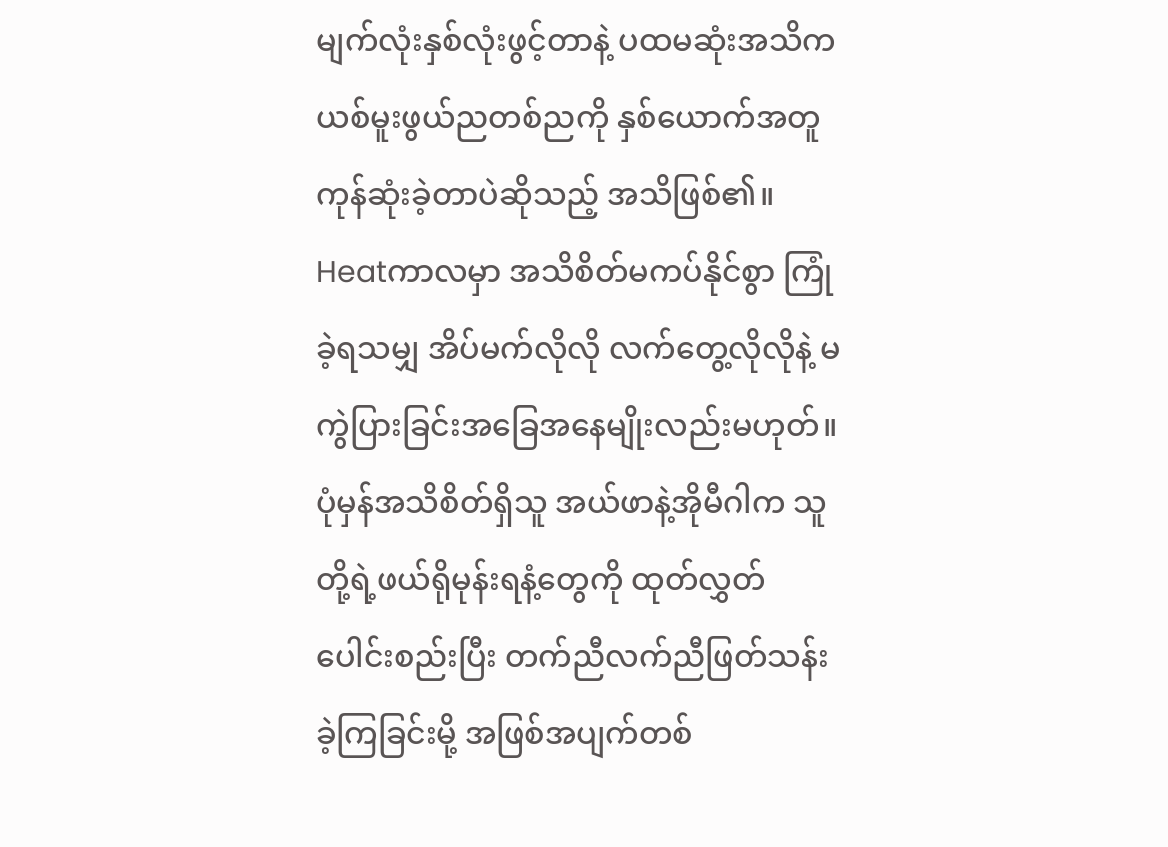မျက်လုံးနှစ်လုံးဖွင့်တာနဲ့ ပထမဆုံးအသိက ယစ်မူးဖွယ်ညတစ်ညကို နှစ်ယောက်အတူကုန်ဆုံးခဲ့တာပဲဆိုသည့် အသိဖြစ်၏။
Heatကာလမှာ အသိစိတ်မကပ်နိုင်စွာ ကြုံခဲ့ရသမျှ အိပ်မက်လိုလို လက်တွေ့လိုလိုနဲ့ မကွဲပြားခြင်းအခြေအနေမျိုးလည်းမဟုတ်။
ပုံမှန်အသိစိတ်ရှိသူ အယ်ဖာနဲ့အိုမီဂါက သူတို့ရဲ့ဖယ်ရိုမုန်းရနံ့တွေကို ထုတ်လွှတ်ပေါင်းစည်းပြီး တက်ညီလက်ညီဖြတ်သန်းခဲ့ကြခြင်းမို့ အဖြစ်အပျက်တစ်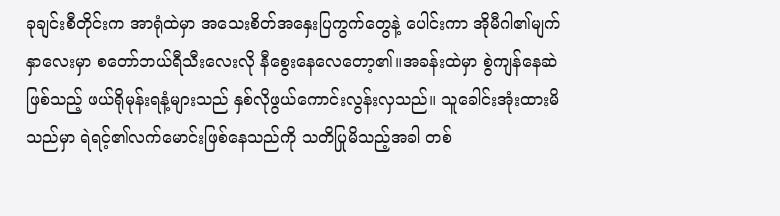ခုချင်းစီတိုင်းက အာရုံထဲမှာ အသေးစိတ်အနှေးပြကွက်တွေနဲ့ ပေါင်းကာ အိုမီဂါ၏မျက်နှာလေးမှာ စတော်ဘယ်ရီသီးလေးလို နီစွေးနေလေတော့၏။အခန်းထဲမှာ စွဲကျန်နေဆဲဖြစ်သည့် ဖယ်ရိုမုန်းရနံ့များသည် နှစ်လိုဖွယ်ကောင်းလွန်းလှသည်။ သူခေါင်းအုံးထားမိသည်မှာ ရဲရင့်၏လက်မောင်းဖြစ်နေသည်ကို သတိပြုမိသည့်အခါ တစ်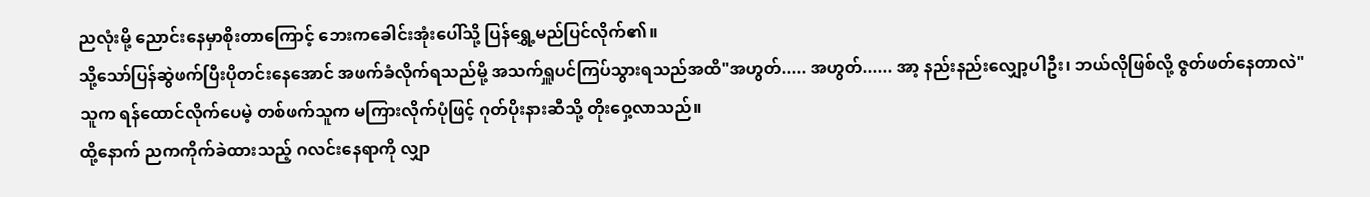ညလုံးမို့ ညောင်းနေမှာစိုးတာကြောင့် ဘေးကခေါင်းအုံးပေါ်သို့ ပြန်ရွှေ့မည်ပြင်လိုက်၏။
သို့သော်ပြန်ဆွဲဖက်ပြီးပိုတင်းနေအောင် အဖက်ခံလိုက်ရသည်မို့ အသက်ရှူပင်ကြပ်သွားရသည်အထိ"အဟွတ်..... အဟွတ်...... အာ့ နည်းနည်းလျှော့ပါဦး၊ ဘယ်လိုဖြစ်လို့ ဇွတ်ဖတ်နေတာလဲ"
သူက ရန်ထောင်လိုက်ပေမဲ့ တစ်ဖက်သူက မကြားလိုက်ပုံဖြင့် ဂုတ်ပိုးနားဆီသို့ တိုးဝှေ့လာသည်။
ထို့နောက် ညကကိုက်ခဲထားသည့် ဂလင်းနေရာကို လျှာ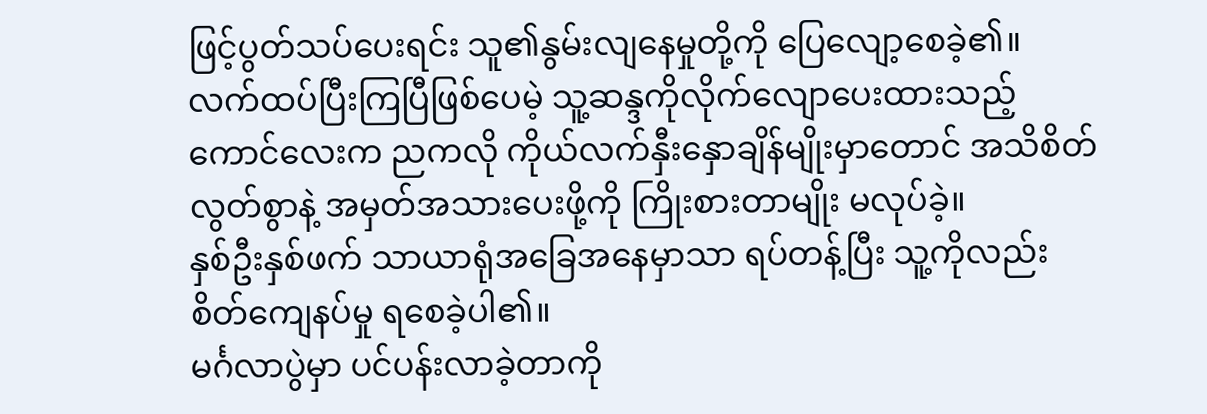ဖြင့်ပွတ်သပ်ပေးရင်း သူ၏နွမ်းလျနေမှုတို့ကို ပြေလျော့စေခဲ့၏။
လက်ထပ်ပြီးကြပြီဖြစ်ပေမဲ့ သူ့ဆန္ဒကိုလိုက်လျောပေးထားသည့်ကောင်လေးက ညကလို ကိုယ်လက်နှီးနှောချိန်မျိုးမှာတောင် အသိစိတ်လွတ်စွာနဲ့ အမှတ်အသားပေးဖို့ကို ကြိုးစားတာမျိုး မလုပ်ခဲ့။
နှစ်ဦးနှစ်ဖက် သာယာရုံအခြေအနေမှာသာ ရပ်တန့်ပြီး သူ့ကိုလည်း စိတ်ကျေနပ်မှု ရစေခဲ့ပါ၏။
မင်္ဂလာပွဲမှာ ပင်ပန်းလာခဲ့တာကို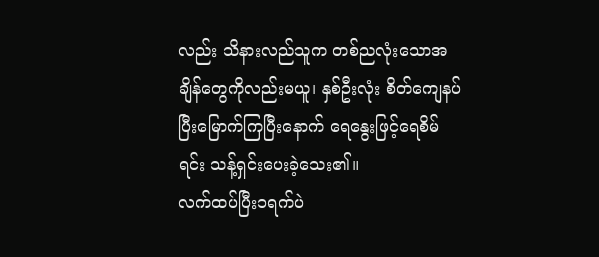လည်း သိနားလည်သူက တစ်ညလုံးသောအချိန်တွေကိုလည်းမယူ၊ နှစ်ဦးလုံး စိတ်ကျေနပ်ပြီးမြောက်ကြပြီးနောက် ရေနွေးဖြင့်ရေစိမ်ရင်း သန့်ရှင်းပေးခဲ့သေး၏။
လက်ထပ်ပြီး၁ရက်ပဲ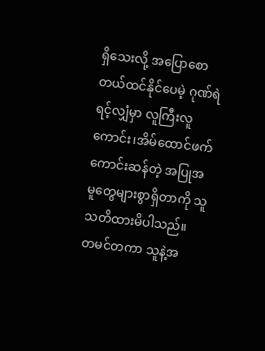ရှိသေးလို့ အပြောစောတယ်ထင်နိုင်ပေမဲ့ ဂုဏ်ရဲရင့်လျှံမှာ လူကြီးလူကောင်း၊အိမ်ထောင်ဖက်ကောင်းဆန်တဲ့ အပြုအမူတွေများစွာရှိတာကို သူသတိထားမိပါသည်။
တမင်တကာ သူနဲ့အ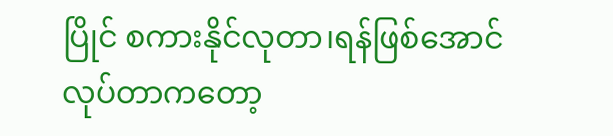ပြိုင် စကားနိုင်လုတာ၊ရန်ဖြစ်အောင်လုပ်တာကတော့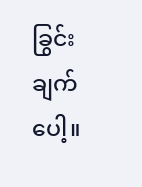ခြွင်းချက်ပေါ့။